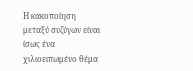Η κακοποίηση μεταξύ συζύγων είναι ίσως ένα χιλιοειπωμένο θέμα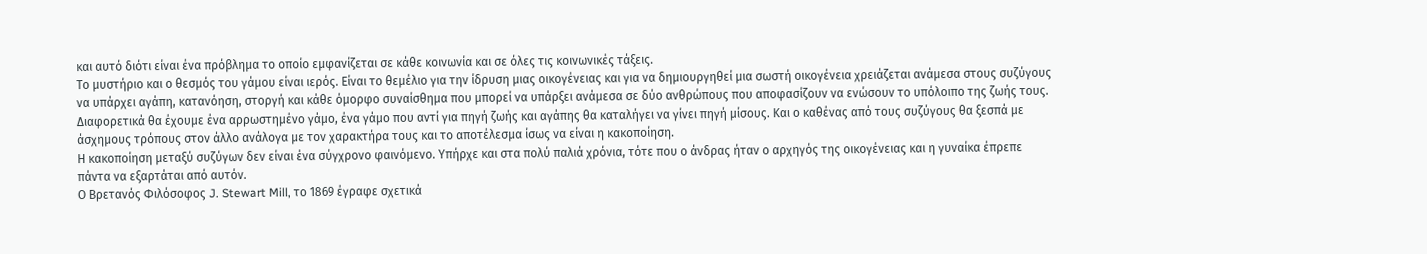και αυτό διότι είναι ένα πρόβλημα το οποίο εμφανίζεται σε κάθε κοινωνία και σε όλες τις κοινωνικές τάξεις.
Το μυστήριο και ο θεσμός του γάμου είναι ιερός. Είναι το θεμέλιο για την ίδρυση μιας οικογένειας και για να δημιουργηθεί μια σωστή οικογένεια χρειάζεται ανάμεσα στους συζύγους να υπάρχει αγάπη, κατανόηση, στοργή και κάθε όμορφο συναίσθημα που μπορεί να υπάρξει ανάμεσα σε δύο ανθρώπους που αποφασίζουν να ενώσουν το υπόλοιπο της ζωής τους. Διαφορετικά θα έχουμε ένα αρρωστημένο γάμο, ένα γάμο που αντί για πηγή ζωής και αγάπης θα καταλήγει να γίνει πηγή μίσους. Και ο καθένας από τους συζύγους θα ξεσπά με άσχημους τρόπους στον άλλο ανάλογα με τον χαρακτήρα τους και το αποτέλεσμα ίσως να είναι η κακοποίηση.
Η κακοποίηση μεταξύ συζύγων δεν είναι ένα σύγχρονο φαινόμενο. Υπήρχε και στα πολύ παλιά χρόνια, τότε που ο άνδρας ήταν ο αρχηγός της οικογένειας και η γυναίκα έπρεπε πάντα να εξαρτάται από αυτόν.
Ο Βρετανός Φιλόσοφος J. Stewart Mill, το 1869 έγραφε σχετικά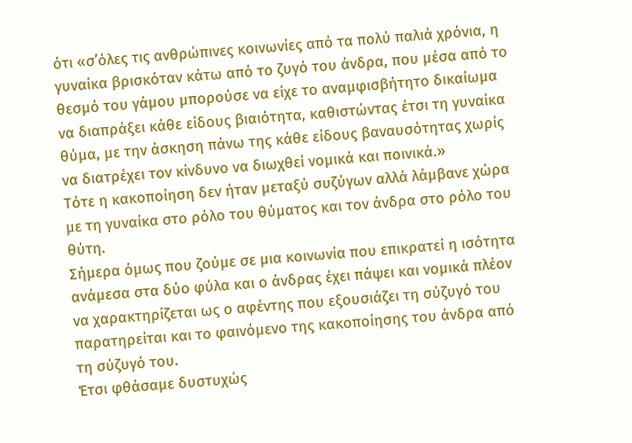ότι «σ’όλες τις ανθρώπινες κοινωνίες από τα πολύ παλιά χρόνια, η γυναίκα βρισκόταν κάτω από το ζυγό του άνδρα, που μέσα από το θεσμό του γάμου μπορούσε να είχε το αναμφισβήτητο δικαίωμα να διαπράξει κάθε είδους βιαιότητα, καθιστώντας έτσι τη γυναίκα θύμα, με την άσκηση πάνω της κάθε είδους βαναυσότητας χωρίς να διατρέχει τον κίνδυνο να διωχθεί νομικά και ποινικά.»
Τότε η κακοποίηση δεν ήταν μεταξύ συζύγων αλλά λάμβανε χώρα με τη γυναίκα στο ρόλο του θύματος και τον άνδρα στο ρόλο του θύτη.
Σήμερα όμως που ζούμε σε μια κοινωνία που επικρατεί η ισότητα ανάμεσα στα δύο φύλα και ο άνδρας έχει πάψει και νομικά πλέον να χαρακτηρίζεται ως ο αφέντης που εξουσιάζει τη σύζυγό του παρατηρείται και το φαινόμενο της κακοποίησης του άνδρα από τη σύζυγό του.
Έτσι φθάσαμε δυστυχώς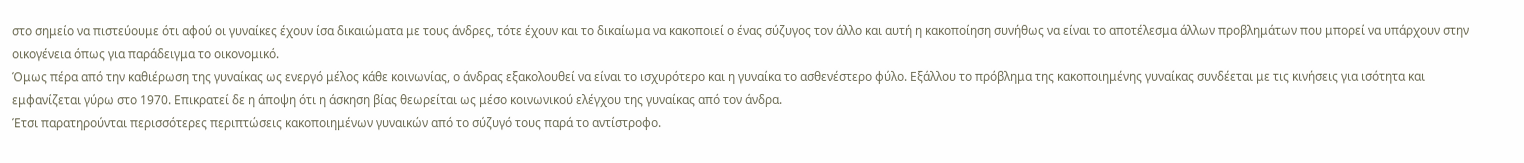στο σημείο να πιστεύουμε ότι αφού οι γυναίκες έχουν ίσα δικαιώματα με τους άνδρες, τότε έχουν και το δικαίωμα να κακοποιεί ο ένας σύζυγος τον άλλο και αυτή η κακοποίηση συνήθως να είναι το αποτέλεσμα άλλων προβλημάτων που μπορεί να υπάρχουν στην οικογένεια όπως για παράδειγμα το οικονομικό.
Όμως πέρα από την καθιέρωση της γυναίκας ως ενεργό μέλος κάθε κοινωνίας, ο άνδρας εξακολουθεί να είναι το ισχυρότερο και η γυναίκα το ασθενέστερο φύλο. Εξάλλου το πρόβλημα της κακοποιημένης γυναίκας συνδέεται με τις κινήσεις για ισότητα και εμφανίζεται γύρω στο 1970. Επικρατεί δε η άποψη ότι η άσκηση βίας θεωρείται ως μέσο κοινωνικού ελέγχου της γυναίκας από τον άνδρα.
Έτσι παρατηρούνται περισσότερες περιπτώσεις κακοποιημένων γυναικών από το σύζυγό τους παρά το αντίστροφο.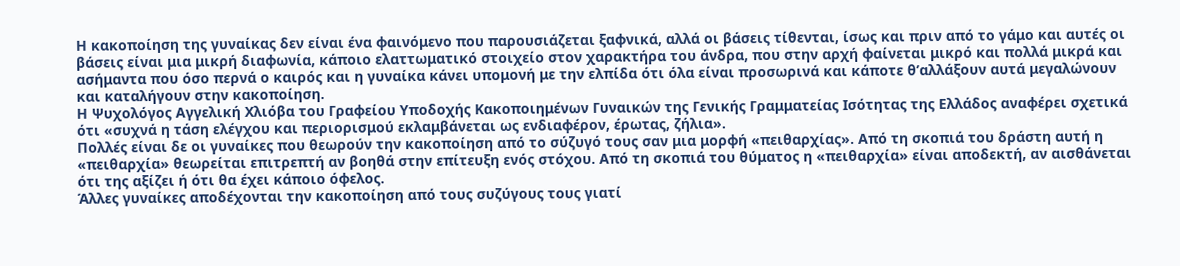Η κακοποίηση της γυναίκας δεν είναι ένα φαινόμενο που παρουσιάζεται ξαφνικά, αλλά οι βάσεις τίθενται, ίσως και πριν από το γάμο και αυτές οι βάσεις είναι μια μικρή διαφωνία, κάποιο ελαττωματικό στοιχείο στον χαρακτήρα του άνδρα, που στην αρχή φαίνεται μικρό και πολλά μικρά και ασήμαντα που όσο περνά ο καιρός και η γυναίκα κάνει υπομονή με την ελπίδα ότι όλα είναι προσωρινά και κάποτε θ’αλλάξουν αυτά μεγαλώνουν και καταλήγουν στην κακοποίηση.
Η Ψυχολόγος Αγγελική Χλιόβα του Γραφείου Υποδοχής Κακοποιημένων Γυναικών της Γενικής Γραμματείας Ισότητας της Ελλάδος αναφέρει σχετικά ότι «συχνά η τάση ελέγχου και περιορισμού εκλαμβάνεται ως ενδιαφέρον, έρωτας, ζήλια».
Πολλές είναι δε οι γυναίκες που θεωρούν την κακοποίηση από το σύζυγό τους σαν μια μορφή «πειθαρχίας». Από τη σκοπιά του δράστη αυτή η «πειθαρχία» θεωρείται επιτρεπτή αν βοηθά στην επίτευξη ενός στόχου. Από τη σκοπιά του θύματος η «πειθαρχία» είναι αποδεκτή, αν αισθάνεται ότι της αξίζει ή ότι θα έχει κάποιο όφελος.
Άλλες γυναίκες αποδέχονται την κακοποίηση από τους συζύγους τους γιατί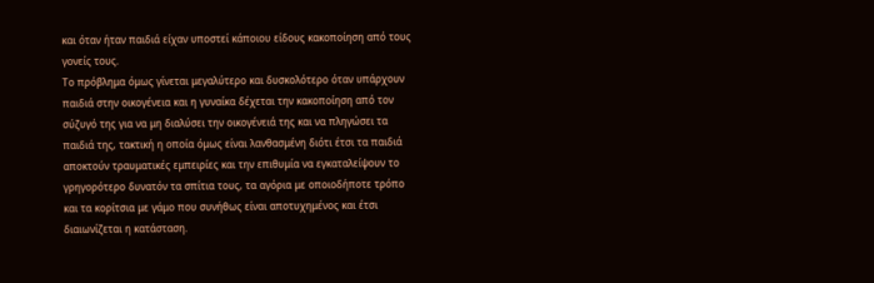και όταν ήταν παιδιά είχαν υποστεί κάποιου είδους κακοποίηση από τους γονείς τους.
Το πρόβλημα όμως γίνεται μεγαλύτερο και δυσκολότερο όταν υπάρχουν παιδιά στην οικογένεια και η γυναίκα δέχεται την κακοποίηση από τον σύζυγό της για να μη διαλύσει την οικογένειά της και να πληγώσει τα παιδιά της, τακτική η οποία όμως είναι λανθασμένη διότι έτσι τα παιδιά αποκτούν τραυματικές εμπειρίες και την επιθυμία να εγκαταλείψουν το γρηγορότερο δυνατόν τα σπίτια τους, τα αγόρια με οποιοδήποτε τρόπο και τα κορίτσια με γάμο που συνήθως είναι αποτυχημένος και έτσι διαιωνίζεται η κατάσταση.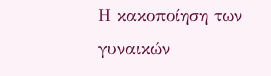Η κακοποίηση των γυναικών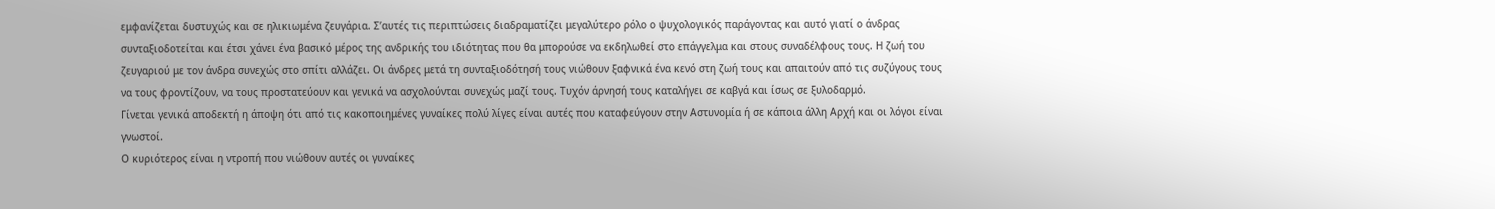εμφανίζεται δυστυχώς και σε ηλικιωμένα ζευγάρια. Σ’αυτές τις περιπτώσεις διαδραματίζει μεγαλύτερο ρόλο ο ψυχολογικός παράγοντας και αυτό γιατί ο άνδρας συνταξιοδοτείται και έτσι χάνει ένα βασικό μέρος της ανδρικής του ιδιότητας που θα μπορούσε να εκδηλωθεί στο επάγγελμα και στους συναδέλφους τους. Η ζωή του ζευγαριού με τον άνδρα συνεχώς στο σπίτι αλλάζει. Οι άνδρες μετά τη συνταξιοδότησή τους νιώθουν ξαφνικά ένα κενό στη ζωή τους και απαιτούν από τις συζύγους τους να τους φροντίζουν, να τους προστατεύουν και γενικά να ασχολούνται συνεχώς μαζί τους. Τυχόν άρνησή τους καταλήγει σε καβγά και ίσως σε ξυλοδαρμό.
Γίνεται γενικά αποδεκτή η άποψη ότι από τις κακοποιημένες γυναίκες πολύ λίγες είναι αυτές που καταφεύγουν στην Αστυνομία ή σε κάποια άλλη Αρχή και οι λόγοι είναι γνωστοί.
Ο κυριότερος είναι η ντροπή που νιώθουν αυτές οι γυναίκες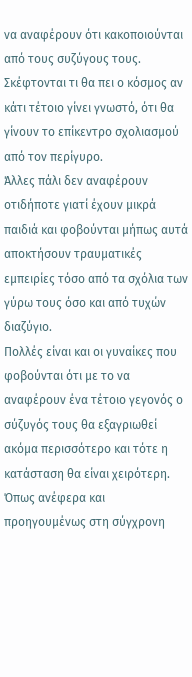να αναφέρουν ότι κακοποιούνται από τους συζύγους τους. Σκέφτονται τι θα πει ο κόσμος αν κάτι τέτοιο γίνει γνωστό, ότι θα γίνουν το επίκεντρο σχολιασμού από τον περίγυρο.
Άλλες πάλι δεν αναφέρουν οτιδήποτε γιατί έχουν μικρά παιδιά και φοβούνται μήπως αυτά αποκτήσουν τραυματικές εμπειρίες τόσο από τα σχόλια των γύρω τους όσο και από τυχών διαζύγιο.
Πολλές είναι και οι γυναίκες που φοβούνται ότι με το να αναφέρουν ένα τέτοιο γεγονός ο σύζυγός τους θα εξαγριωθεί ακόμα περισσότερο και τότε η κατάσταση θα είναι χειρότερη.
Όπως ανέφερα και προηγουμένως στη σύγχρονη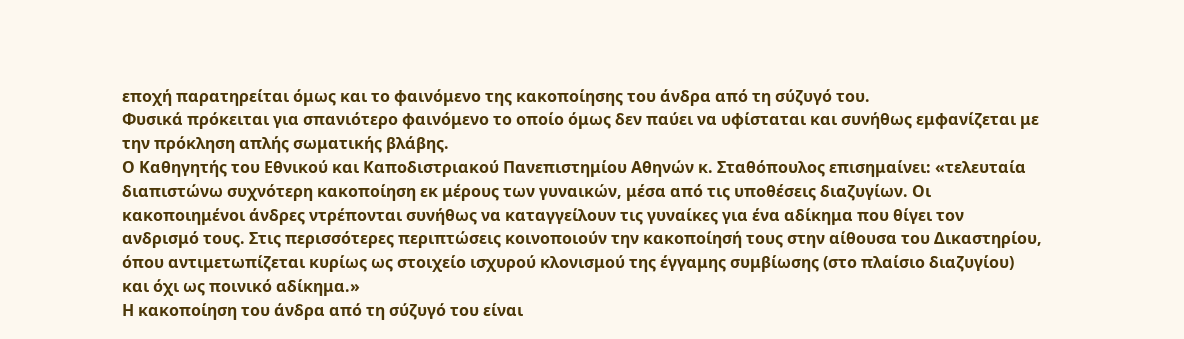εποχή παρατηρείται όμως και το φαινόμενο της κακοποίησης του άνδρα από τη σύζυγό του.
Φυσικά πρόκειται για σπανιότερο φαινόμενο το οποίο όμως δεν παύει να υφίσταται και συνήθως εμφανίζεται με την πρόκληση απλής σωματικής βλάβης.
Ο Καθηγητής του Εθνικού και Καποδιστριακού Πανεπιστημίου Αθηνών κ. Σταθόπουλος επισημαίνει: «τελευταία διαπιστώνω συχνότερη κακοποίηση εκ μέρους των γυναικών, μέσα από τις υποθέσεις διαζυγίων. Οι κακοποιημένοι άνδρες ντρέπονται συνήθως να καταγγείλουν τις γυναίκες για ένα αδίκημα που θίγει τον ανδρισμό τους. Στις περισσότερες περιπτώσεις κοινοποιούν την κακοποίησή τους στην αίθουσα του Δικαστηρίου, όπου αντιμετωπίζεται κυρίως ως στοιχείο ισχυρού κλονισμού της έγγαμης συμβίωσης (στο πλαίσιο διαζυγίου) και όχι ως ποινικό αδίκημα.»
Η κακοποίηση του άνδρα από τη σύζυγό του είναι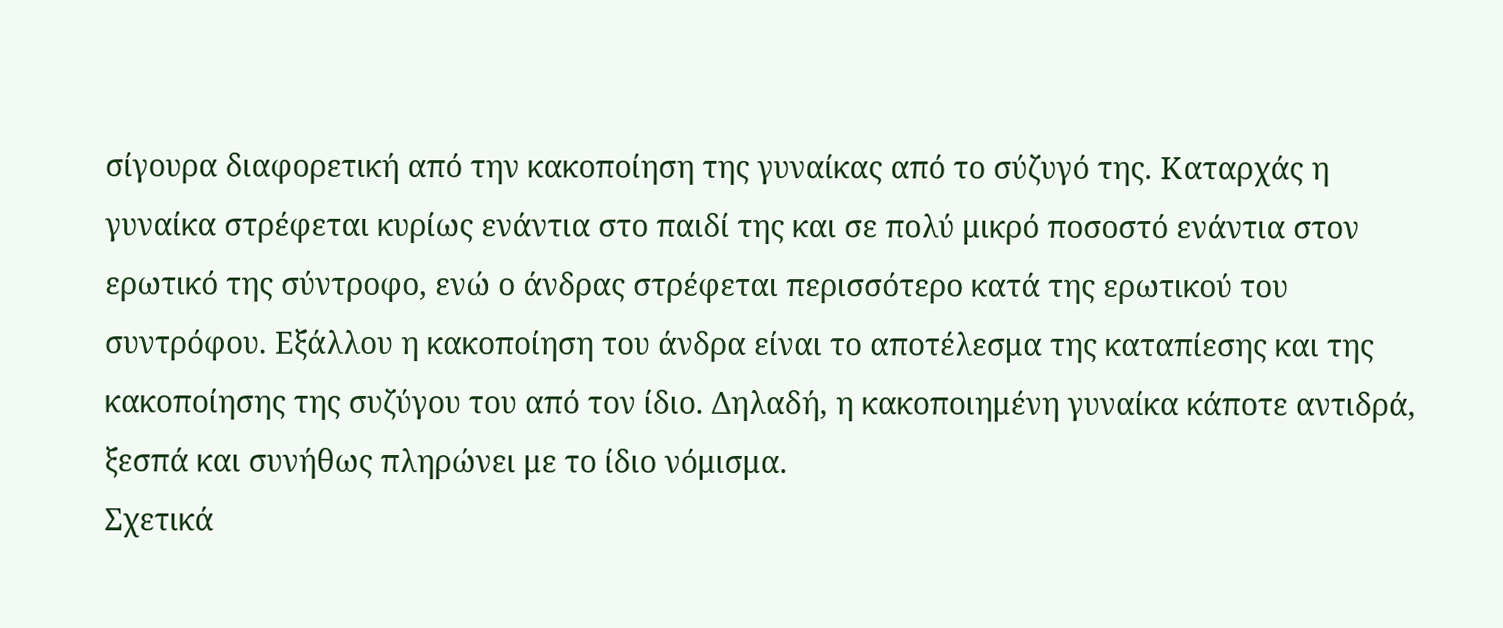σίγουρα διαφορετική από την κακοποίηση της γυναίκας από το σύζυγό της. Καταρχάς η γυναίκα στρέφεται κυρίως ενάντια στο παιδί της και σε πολύ μικρό ποσοστό ενάντια στον ερωτικό της σύντροφο, ενώ ο άνδρας στρέφεται περισσότερο κατά της ερωτικού του συντρόφου. Εξάλλου η κακοποίηση του άνδρα είναι το αποτέλεσμα της καταπίεσης και της κακοποίησης της συζύγου του από τον ίδιο. Δηλαδή, η κακοποιημένη γυναίκα κάποτε αντιδρά, ξεσπά και συνήθως πληρώνει με το ίδιο νόμισμα.
Σχετικά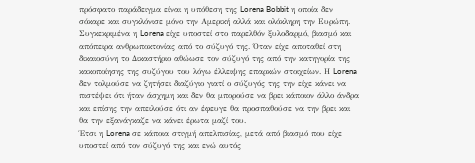πρόσφατο παράδειγμα είναι η υπόθεση της Lorena Bobbit η οποία δεν σόκαρε και συγκλόνισε μόνο την Αμερική αλλά και ολόκληρη την Ευρώπη. Συγκεκριμένα η Lorena είχε υποστεί στο παρελθόν ξυλοδαρμό, βιασμό και απόπειρα ανθρωποκτονίας από το σύζυγό της. Όταν είχε αποταθεί στη δικαιοσύνη το Δικαστήριο αθώωσε τον σύζυγό της από την κατηγορία της κακοποίησης της συζύγου του λόγω έλλειψης επαρκών στοιχείων. Η Lorena δεν τολμούσε να ζητήσει διαζύγιο γιατί ο σύζυγός της την είχε κάνει να πιστέψει ότι ήταν άσχημη και δεν θα μπορούσε να βρει κάποιον άλλο άνδρα και επίσης την απειλούσε ότι αν έφευγε θα προσπαθούσε να την βρει και θα την εξανάγκαζε να κάνει έρωτα μαζί του.
Έτσι η Lorena σε κάποια στιγμή απελπισίας, μετά από βιασμό που είχε υποστεί από τον σύζυγό της και ενώ αυτός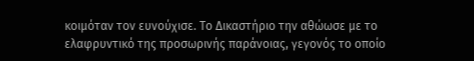κοιμόταν τον ευνούχισε. Το Δικαστήριο την αθώωσε με το ελαφρυντικό της προσωρινής παράνοιας, γεγονός το οποίο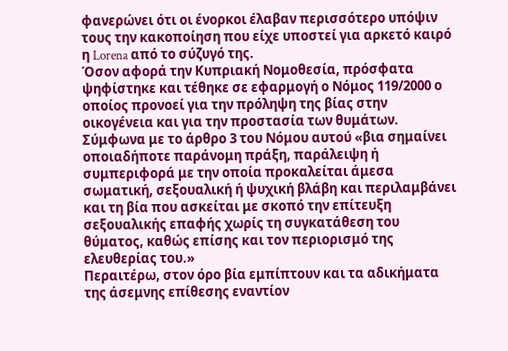φανερώνει ότι οι ένορκοι έλαβαν περισσότερο υπόψιν τους την κακοποίηση που είχε υποστεί για αρκετό καιρό η Lorena από το σύζυγό της.
Όσον αφορά την Κυπριακή Νομοθεσία, πρόσφατα ψηφίστηκε και τέθηκε σε εφαρμογή ο Νόμος 119/2000 ο οποίος προνοεί για την πρόληψη της βίας στην οικογένεια και για την προστασία των θυμάτων.
Σύμφωνα με το άρθρο 3 του Νόμου αυτού «βια σημαίνει οποιαδήποτε παράνομη πράξη, παράλειψη ή συμπεριφορά με την οποία προκαλείται άμεσα σωματική, σεξουαλική ή ψυχική βλάβη και περιλαμβάνει και τη βία που ασκείται με σκοπό την επίτευξη σεξουαλικής επαφής χωρίς τη συγκατάθεση του θύματος, καθώς επίσης και τον περιορισμό της ελευθερίας του.»
Περαιτέρω, στον όρο βία εμπίπτουν και τα αδικήματα της άσεμνης επίθεσης εναντίον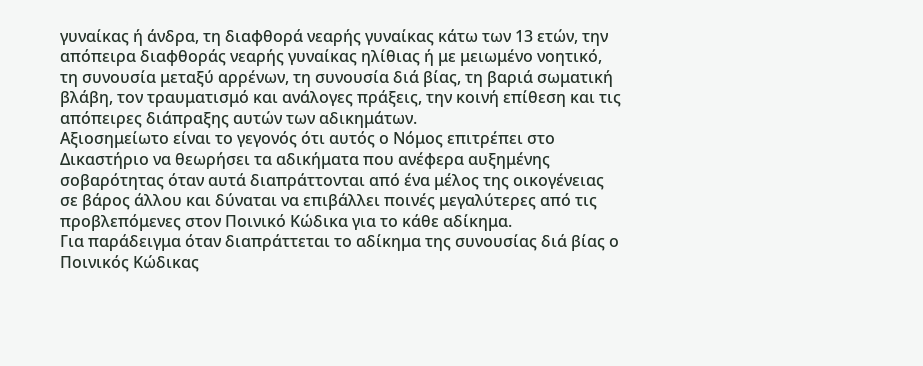γυναίκας ή άνδρα, τη διαφθορά νεαρής γυναίκας κάτω των 13 ετών, την απόπειρα διαφθοράς νεαρής γυναίκας ηλίθιας ή με μειωμένο νοητικό, τη συνουσία μεταξύ αρρένων, τη συνουσία διά βίας, τη βαριά σωματική βλάβη, τον τραυματισμό και ανάλογες πράξεις, την κοινή επίθεση και τις απόπειρες διάπραξης αυτών των αδικημάτων.
Αξιοσημείωτο είναι το γεγονός ότι αυτός ο Νόμος επιτρέπει στο Δικαστήριο να θεωρήσει τα αδικήματα που ανέφερα αυξημένης σοβαρότητας όταν αυτά διαπράττονται από ένα μέλος της οικογένειας σε βάρος άλλου και δύναται να επιβάλλει ποινές μεγαλύτερες από τις προβλεπόμενες στον Ποινικό Κώδικα για το κάθε αδίκημα.
Για παράδειγμα όταν διαπράττεται το αδίκημα της συνουσίας διά βίας ο Ποινικός Κώδικας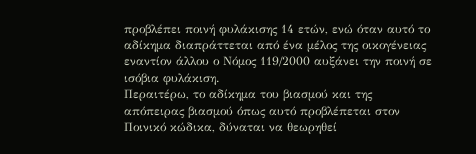προβλέπει ποινή φυλάκισης 14 ετών, ενώ όταν αυτό το αδίκημα διαπράττεται από ένα μέλος της οικογένειας εναντίον άλλου ο Νόμος 119/2000 αυξάνει την ποινή σε ισόβια φυλάκιση.
Περαιτέρω, το αδίκημα του βιασμού και της απόπειρας βιασμού όπως αυτό προβλέπεται στον Ποινικό κώδικα, δύναται να θεωρηθεί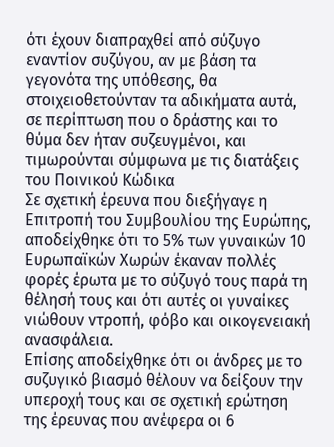ότι έχουν διαπραχθεί από σύζυγο εναντίον συζύγου, αν με βάση τα γεγονότα της υπόθεσης, θα στοιχειοθετούνταν τα αδικήματα αυτά, σε περίπτωση που ο δράστης και το θύμα δεν ήταν συζευγμένοι, και τιμωρούνται σύμφωνα με τις διατάξεις του Ποινικού Κώδικα
Σε σχετική έρευνα που διεξήγαγε η Επιτροπή του Συμβουλίου της Ευρώπης, αποδείχθηκε ότι το 5% των γυναικών 10 Ευρωπαϊκών Χωρών έκαναν πολλές φορές έρωτα με το σύζυγό τους παρά τη θέλησή τους και ότι αυτές οι γυναίκες νιώθουν ντροπή, φόβο και οικογενειακή ανασφάλεια.
Επίσης αποδείχθηκε ότι οι άνδρες με το συζυγικό βιασμό θέλουν να δείξουν την υπεροχή τους και σε σχετική ερώτηση της έρευνας που ανέφερα οι 6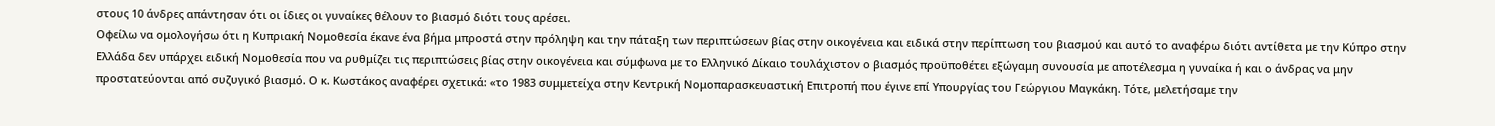στους 10 άνδρες απάντησαν ότι οι ίδιες οι γυναίκες θέλουν το βιασμό διότι τους αρέσει.
Οφείλω να ομολογήσω ότι η Κυπριακή Νομοθεσία έκανε ένα βήμα μπροστά στην πρόληψη και την πάταξη των περιπτώσεων βίας στην οικογένεια και ειδικά στην περίπτωση του βιασμού και αυτό το αναφέρω διότι αντίθετα με την Κύπρο στην Ελλάδα δεν υπάρχει ειδική Νομοθεσία που να ρυθμίζει τις περιπτώσεις βίας στην οικογένεια και σύμφωνα με το Ελληνικό Δίκαιο τουλάχιστον ο βιασμός προϋποθέτει εξώγαμη συνουσία με αποτέλεσμα η γυναίκα ή και ο άνδρας να μην προστατεύονται από συζυγικό βιασμό. Ο κ. Κωστάκος αναφέρει σχετικά: «το 1983 συμμετείχα στην Κεντρική Νομοπαρασκευαστική Επιτροπή που έγινε επί Υπουργίας του Γεώργιου Μαγκάκη. Τότε, μελετήσαμε την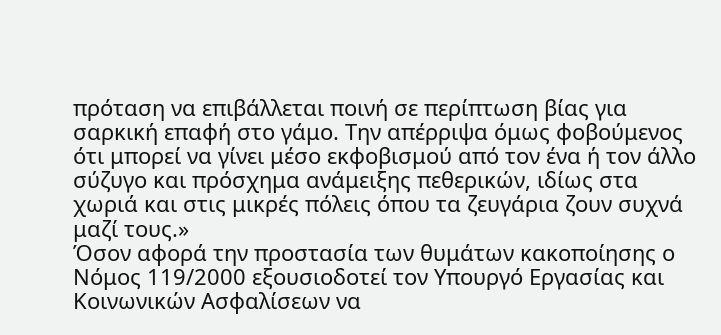πρόταση να επιβάλλεται ποινή σε περίπτωση βίας για σαρκική επαφή στο γάμο. Την απέρριψα όμως φοβούμενος ότι μπορεί να γίνει μέσο εκφοβισμού από τον ένα ή τον άλλο σύζυγο και πρόσχημα ανάμειξης πεθερικών, ιδίως στα χωριά και στις μικρές πόλεις όπου τα ζευγάρια ζουν συχνά μαζί τους.»
Όσον αφορά την προστασία των θυμάτων κακοποίησης ο Νόμος 119/2000 εξουσιοδοτεί τον Υπουργό Εργασίας και Κοινωνικών Ασφαλίσεων να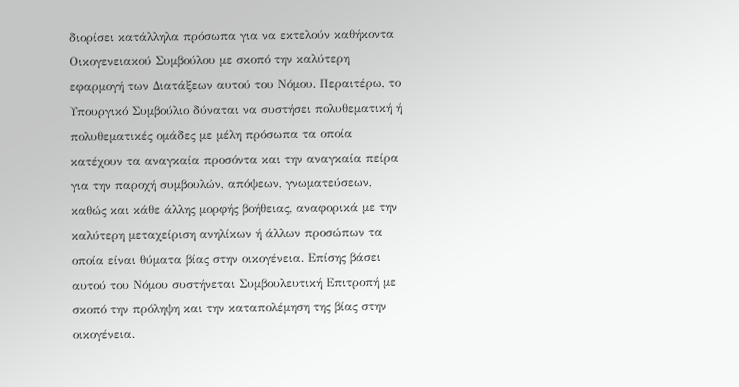διορίσει κατάλληλα πρόσωπα για να εκτελούν καθήκοντα Οικογενειακού Συμβούλου με σκοπό την καλύτερη εφαρμογή των Διατάξεων αυτού του Νόμου. Περαιτέρω, το Υπουργικό Συμβούλιο δύναται να συστήσει πολυθεματική ή πολυθεματικές ομάδες με μέλη πρόσωπα τα οποία κατέχουν τα αναγκαία προσόντα και την αναγκαία πείρα για την παροχή συμβουλών, απόψεων, γνωματεύσεων, καθώς και κάθε άλλης μορφής βοήθειας, αναφορικά με την καλύτερη μεταχείριση ανηλίκων ή άλλων προσώπων τα οποία είναι θύματα βίας στην οικογένεια. Επίσης βάσει αυτού του Νόμου συστήνεται Συμβουλευτική Επιτροπή με σκοπό την πρόληψη και την καταπολέμηση της βίας στην οικογένεια.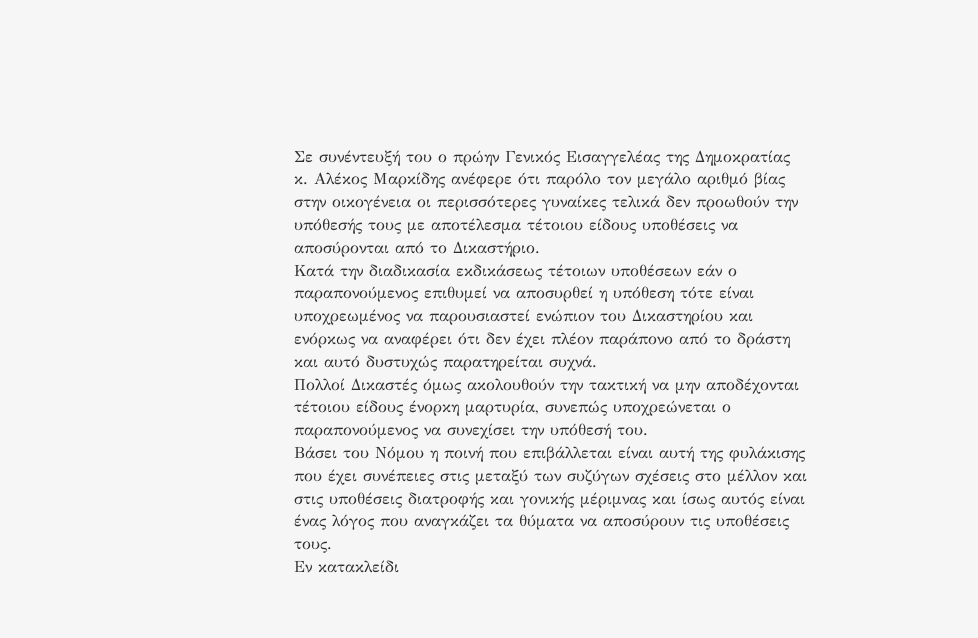Σε συνέντευξή του ο πρώην Γενικός Εισαγγελέας της Δημοκρατίας κ. Αλέκος Μαρκίδης ανέφερε ότι παρόλο τον μεγάλο αριθμό βίας στην οικογένεια οι περισσότερες γυναίκες τελικά δεν προωθούν την υπόθεσής τους με αποτέλεσμα τέτοιου είδους υποθέσεις να αποσύρονται από το Δικαστήριο.
Κατά την διαδικασία εκδικάσεως τέτοιων υποθέσεων εάν ο παραπονούμενος επιθυμεί να αποσυρθεί η υπόθεση τότε είναι υποχρεωμένος να παρουσιαστεί ενώπιον του Δικαστηρίου και ενόρκως να αναφέρει ότι δεν έχει πλέον παράπονο από το δράστη και αυτό δυστυχώς παρατηρείται συχνά.
Πολλοί Δικαστές όμως ακολουθούν την τακτική να μην αποδέχονται τέτοιου είδους ένορκη μαρτυρία, συνεπώς υποχρεώνεται ο παραπονούμενος να συνεχίσει την υπόθεσή του.
Βάσει του Νόμου η ποινή που επιβάλλεται είναι αυτή της φυλάκισης που έχει συνέπειες στις μεταξύ των συζύγων σχέσεις στο μέλλον και στις υποθέσεις διατροφής και γονικής μέριμνας και ίσως αυτός είναι ένας λόγος που αναγκάζει τα θύματα να αποσύρουν τις υποθέσεις τους.
Εν κατακλείδι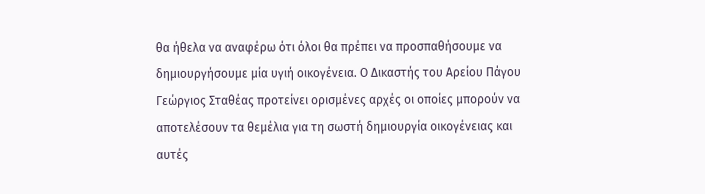θα ήθελα να αναφέρω ότι όλοι θα πρέπει να προσπαθήσουμε να δημιουργήσουμε μία υγιή οικογένεια. Ο Δικαστής του Αρείου Πάγου Γεώργιος Σταθέας προτείνει ορισμένες αρχές οι οποίες μπορούν να αποτελέσουν τα θεμέλια για τη σωστή δημιουργία οικογένειας και αυτές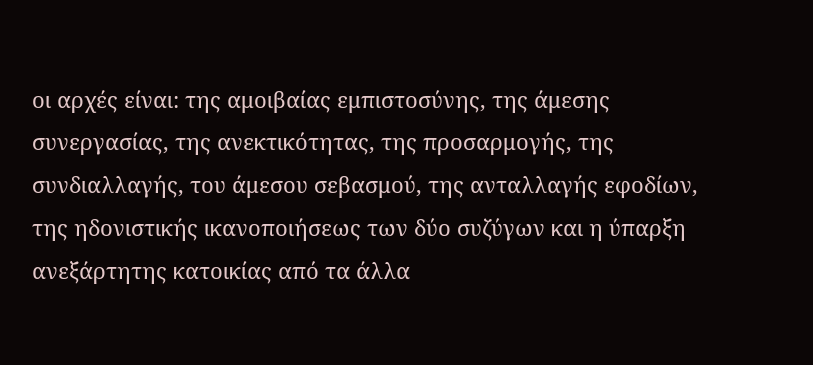οι αρχές είναι: της αμοιβαίας εμπιστοσύνης, της άμεσης συνεργασίας, της ανεκτικότητας, της προσαρμογής, της συνδιαλλαγής, του άμεσου σεβασμού, της ανταλλαγής εφοδίων, της ηδονιστικής ικανοποιήσεως των δύο συζύγων και η ύπαρξη ανεξάρτητης κατοικίας από τα άλλα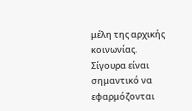μέλη της αρχικής κοινωνίας.
Σίγουρα είναι σημαντικό να εφαρμόζονται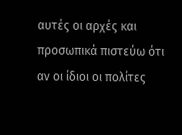αυτές οι αρχές και προσωπικά πιστεύω ότι αν οι ίδιοι οι πολίτες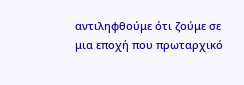αντιληφθούμε ότι ζούμε σε μια εποχή που πρωταρχικό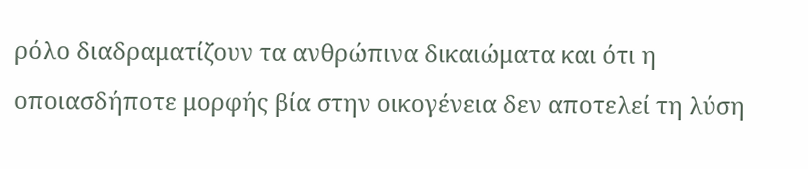ρόλο διαδραματίζουν τα ανθρώπινα δικαιώματα και ότι η οποιασδήποτε μορφής βία στην οικογένεια δεν αποτελεί τη λύση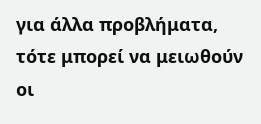για άλλα προβλήματα, τότε μπορεί να μειωθούν οι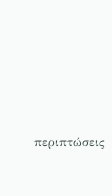περιπτώσεις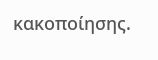κακοποίησης.